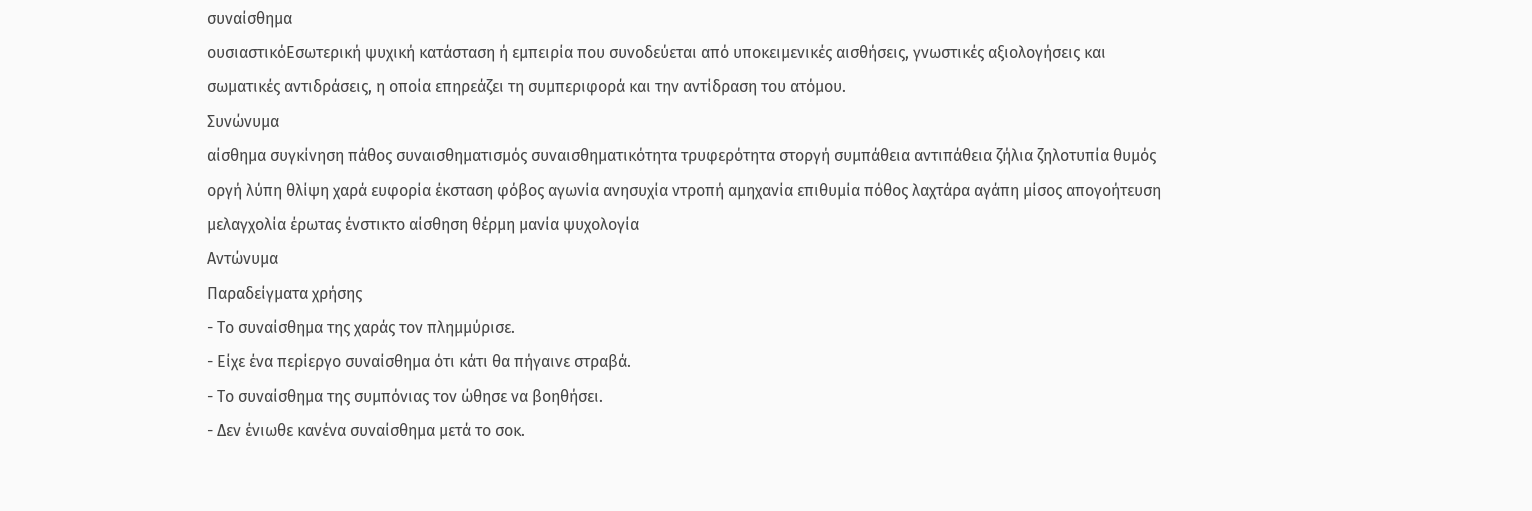συναίσθημα
ουσιαστικόΕσωτερική ψυχική κατάσταση ή εμπειρία που συνοδεύεται από υποκειμενικές αισθήσεις, γνωστικές αξιολογήσεις και σωματικές αντιδράσεις, η οποία επηρεάζει τη συμπεριφορά και την αντίδραση του ατόμου.
Συνώνυμα
αίσθημα συγκίνηση πάθος συναισθηματισμός συναισθηματικότητα τρυφερότητα στοργή συμπάθεια αντιπάθεια ζήλια ζηλοτυπία θυμός οργή λύπη θλίψη χαρά ευφορία έκσταση φόβος αγωνία ανησυχία ντροπή αμηχανία επιθυμία πόθος λαχτάρα αγάπη μίσος απογοήτευση μελαγχολία έρωτας ένστικτο αίσθηση θέρμη μανία ψυχολογία
Αντώνυμα
Παραδείγματα χρήσης
- Το συναίσθημα της χαράς τον πλημμύρισε.
- Είχε ένα περίεργο συναίσθημα ότι κάτι θα πήγαινε στραβά.
- Το συναίσθημα της συμπόνιας τον ώθησε να βοηθήσει.
- Δεν ένιωθε κανένα συναίσθημα μετά το σοκ.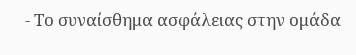- Το συναίσθημα ασφάλειας στην ομάδα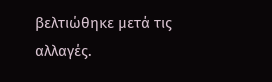βελτιώθηκε μετά τις αλλαγές.